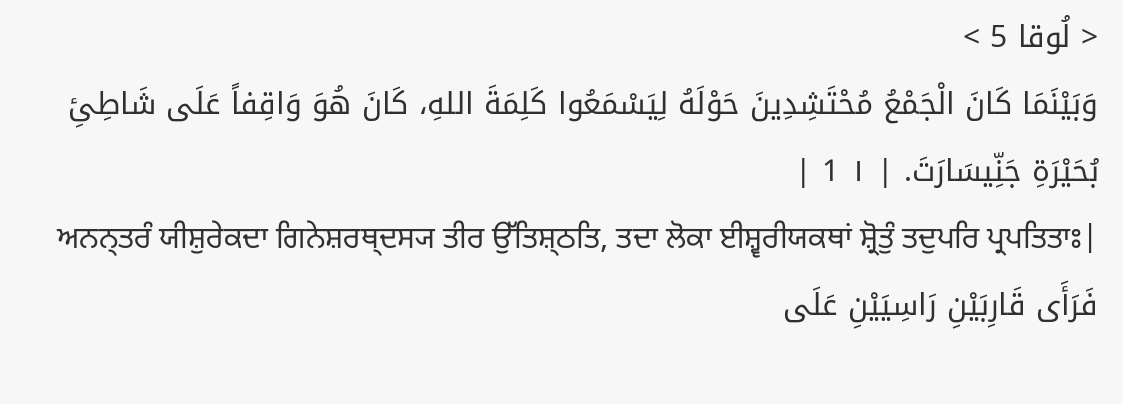< لُوقا 5 >
وَبَيْنَمَا كَانَ الْجَمْعُ مُحْتَشِدِينَ حَوْلَهُ لِيَسْمَعُوا كَلِمَةَ اللهِ، كَانَ هُوَ وَاقِفاً عَلَى شَاطِئِ بُحَيْرَةِ جَنِّيسَارَتَ. | ١ 1 |
ਅਨਨ੍ਤਰੰ ਯੀਸ਼ੁਰੇਕਦਾ ਗਿਨੇਸ਼ਰਥ੍ਦਸ੍ਯ ਤੀਰ ਉੱਤਿਸ਼੍ਠਤਿ, ਤਦਾ ਲੋਕਾ ਈਸ਼੍ਵਰੀਯਕਥਾਂ ਸ਼੍ਰੋਤੁੰ ਤਦੁਪਰਿ ਪ੍ਰਪਤਿਤਾਃ|
فَرَأَى قَارِبَيْنِ رَاسِيَيْنِ عَلَى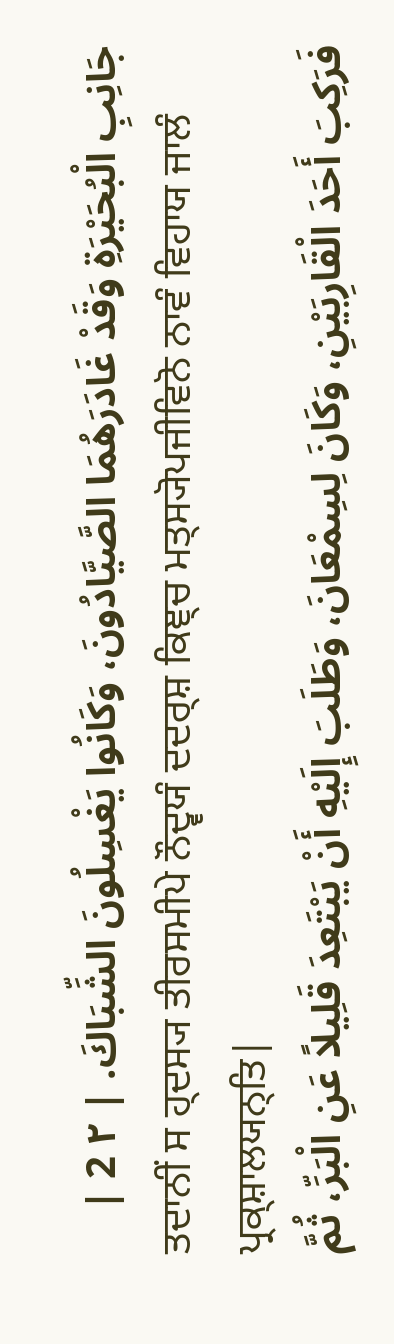جَانِبِ الْبُحَيْرَةِ وَقَدْ غَادَرَهُمَا الصَّيَّادُونَ، وَكَانُوا يَغْسِلُونَ الشِّبَاكَ. | ٢ 2 |
ਤਦਾਨੀਂ ਸ ਹ੍ਦਸ੍ਯ ਤੀਰਸਮੀਪੇ ਨੌਦ੍ਵਯੰ ਦਦਰ੍ਸ਼ ਕਿਞ੍ਚ ਮਤ੍ਸ੍ਯੋਪਜੀਵਿਨੋ ਨਾਵੰ ਵਿਹਾਯ ਜਾਲੰ ਪ੍ਰਕ੍ਸ਼ਾਲਯਨ੍ਤਿ|
فَرَكِبَ أَحَدَ الْقَارِبَيْنِ، وَكَانَ لِسِمْعَانَ، وَطَلَبَ إِلَيْهِ أَنْ يَبْتَعِدَ قَلِيلاً عَنِ الْبَرِّ، ثُمَّ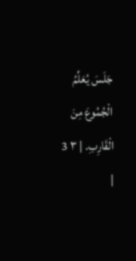جَلَسَ يُعَلِّمُ الْجُمُوعَ مِنَ الْقَارِبِ. | ٣ 3 |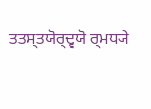ਤਤਸ੍ਤਯੋਰ੍ਦ੍ਵਯੋ ਰ੍ਮਧ੍ਯੇ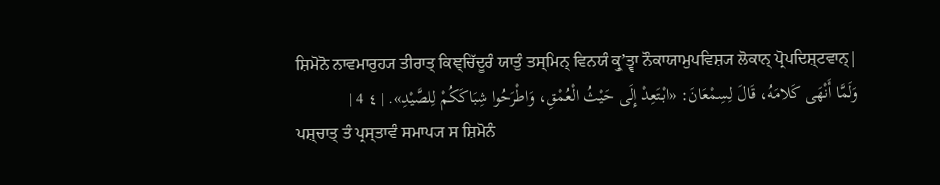ਸ਼ਿਮੋਨੋ ਨਾਵਮਾਰੁਹ੍ਯ ਤੀਰਾਤ੍ ਕਿਞ੍ਚਿੱਦੂਰੰ ਯਾਤੁੰ ਤਸ੍ਮਿਨ੍ ਵਿਨਯੰ ਕ੍ਰੁʼਤ੍ਵਾ ਨੌਕਾਯਾਮੁਪਵਿਸ਼੍ਯ ਲੋਕਾਨ੍ ਪ੍ਰੋਪਦਿਸ਼੍ਟਵਾਨ੍|
وَلَمَّا أَنْهَى كَلامَهُ، قَالَ لِسِمْعَانَ: «ابْتَعِدْ إِلَى حَيْثُ الْعُمْقِ، وَاطْرَحُوا شِبَاكَكُمْ لِلصَّيْدِ». | ٤ 4 |
ਪਸ਼੍ਚਾਤ੍ ਤੰ ਪ੍ਰਸ੍ਤਾਵੰ ਸਮਾਪ੍ਯ ਸ ਸ਼ਿਮੋਨੰ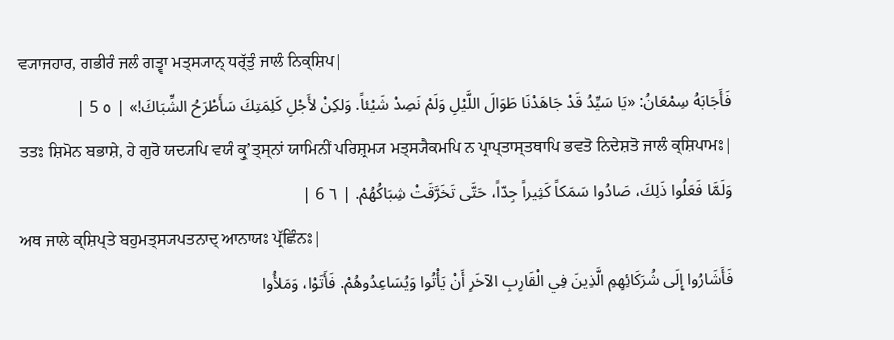ਵ੍ਯਾਜਹਾਰ, ਗਭੀਰੰ ਜਲੰ ਗਤ੍ਵਾ ਮਤ੍ਸ੍ਯਾਨ੍ ਧਰ੍ੱਤੁੰ ਜਾਲੰ ਨਿਕ੍ਸ਼ਿਪ|
فَأَجَابَهُ سِمْعَانُ: «يَا سَيِّدُ قَدْ جَاهَدْنَا طَوَالَ اللَّيْلِ وَلَمْ نَصِدْ شَيْئاً. وَلكِنْ لأَجْلِ كَلِمَتِكَ سَأَطْرَحُ الشِّبَاكَ!» | ٥ 5 |
ਤਤਃ ਸ਼ਿਮੋਨ ਬਭਾਸ਼ੇ, ਹੇ ਗੁਰੋ ਯਦ੍ਯਪਿ ਵਯੰ ਕ੍ਰੁʼਤ੍ਸ੍ਨਾਂ ਯਾਮਿਨੀਂ ਪਰਿਸ਼੍ਰਮ੍ਯ ਮਤ੍ਸ੍ਯੈਕਮਪਿ ਨ ਪ੍ਰਾਪ੍ਤਾਸ੍ਤਥਾਪਿ ਭਵਤੋ ਨਿਦੇਸ਼ਤੋ ਜਾਲੰ ਕ੍ਸ਼ਿਪਾਮਃ|
وَلَمَّا فَعَلُوا ذَلِكَ، صَادُوا سَمَكاً كَثِيراً جِدّاً، حَتَّى تَخَرَّقَتْ شِبَاكُهُمْ. | ٦ 6 |
ਅਥ ਜਾਲੇ ਕ੍ਸ਼ਿਪ੍ਤੇ ਬਹੁਮਤ੍ਸ੍ਯਪਤਨਾਦ੍ ਆਨਾਯਃ ਪ੍ਰੱਛਿੰਨਃ|
فَأَشَارُوا إِلَى شُرَكَائِهِمِ الَّذِينَ فِي الْقَارِبِ الآخَرِ أَنْ يَأْتُوا وَيُسَاعِدُوهُمْ. فَأَتَوْا، وَمَلأُوا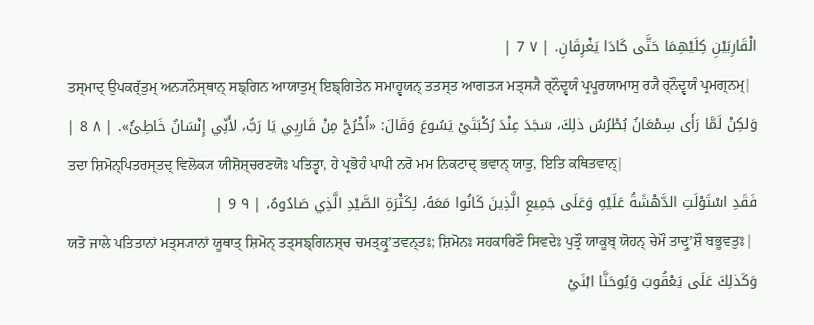الْقَارِبَيْنِ كِلَيْهِمَا حَتَّى كَادَا يَغْرِقَانِ. | ٧ 7 |
ਤਸ੍ਮਾਦ੍ ਉਪਕਰ੍ੱਤੁਮ੍ ਅਨ੍ਯਨੌਸ੍ਥਾਨ੍ ਸਙ੍ਗਿਨ ਆਯਾਤੁਮ੍ ਇਙ੍ਗਿਤੇਨ ਸਮਾਹ੍ਵਯਨ੍ ਤਤਸ੍ਤ ਆਗਤ੍ਯ ਮਤ੍ਸ੍ਯੈ ਰ੍ਨੌਦ੍ਵਯੰ ਪ੍ਰਪੂਰਯਾਮਾਸੁ ਰ੍ਯੈ ਰ੍ਨੌਦ੍ਵਯੰ ਪ੍ਰਮਗ੍ਨਮ੍|
وَلكِنْ لَمَّا رَأَى سِمْعَانُ بُطْرُسُ ذلِكَ، سَجَدَ عِنْدَ رُكْبَتَيْ يَسُوعَ وَقَالَ: «اُخْرُجْ مِنْ قَارِبِي يَا رَبُّ، لأَنِّي إِنْسَانٌ خَاطِئٌ». | ٨ 8 |
ਤਦਾ ਸ਼ਿਮੋਨ੍ਪਿਤਰਸ੍ਤਦ੍ ਵਿਲੋਕ੍ਯ ਯੀਸ਼ੋਸ਼੍ਚਰਣਯੋਃ ਪਤਿਤ੍ਵਾ, ਹੇ ਪ੍ਰਭੋਹੰ ਪਾਪੀ ਨਰੋ ਮਮ ਨਿਕਟਾਦ੍ ਭਵਾਨ੍ ਯਾਤੁ, ਇਤਿ ਕਥਿਤਵਾਨ੍|
فَقَدِ اسْتَوْلَتِ الدَّهْشَةُ عَلَيْهِ وَعَلَى جَمِيعِ الَّذِينَ كَانُوا مَعَهُ، لِكَثْرَةِ الصَّيْدِ الَّذِي صَادُوهُ، | ٩ 9 |
ਯਤੋ ਜਾਲੇ ਪਤਿਤਾਨਾਂ ਮਤ੍ਸ੍ਯਾਨਾਂ ਯੂਥਾਤ੍ ਸ਼ਿਮੋਨ੍ ਤਤ੍ਸਙ੍ਗਿਨਸ਼੍ਚ ਚਮਤ੍ਕ੍ਰੁʼਤਵਨ੍ਤਃ; ਸ਼ਿਮੋਨਃ ਸਹਕਾਰਿਣੌ ਸਿਵਦੇਃ ਪੁਤ੍ਰੌ ਯਾਕੂਬ੍ ਯੋਹਨ੍ ਚੇਮੌ ਤਾਦ੍ਰੁʼਸ਼ੌ ਬਭੂਵਤੁਃ|
وَكَذلِكَ عَلَى يَعْقُوبَ وَيُوحَنَّا ابْنَيْ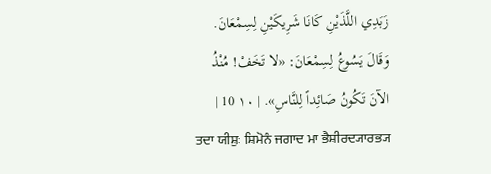زَبَدِي اللَّذَيْنِ كَانَا شَرِيكَيْنِ لِسِمْعَانَ. وَقَالَ يَسُوعُ لِسِمْعَانَ: «لا تَخَفْ! مُنْذُ الآنَ تَكُونُ صَائِداً لِلنَّاسِ». | ١٠ 10 |
ਤਦਾ ਯੀਸ਼ੁਃ ਸ਼ਿਮੋਨੰ ਜਗਾਦ ਮਾ ਭੈਸ਼ੀਰਦ੍ਯਾਰਭ੍ਯ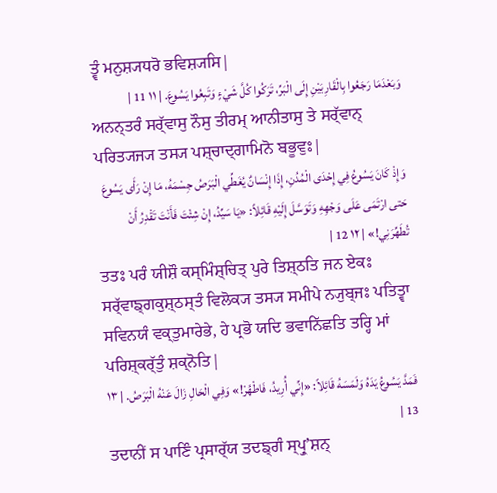ਤ੍ਵੰ ਮਨੁਸ਼੍ਯਧਰੋ ਭਵਿਸ਼੍ਯਸਿ|
وَبَعْدَمَا رَجَعُوا بِالْقَارِبَيْنِ إِلَى الْبَرِّ، تَرَكُوا كُلَّ شَيْءٍ وَتَبِعُوا يَسُوعَ. | ١١ 11 |
ਅਨਨ੍ਤਰੰ ਸਰ੍ੱਵਾਸੁ ਨੌਸੁ ਤੀਰਮ੍ ਆਨੀਤਾਸੁ ਤੇ ਸਰ੍ੱਵਾਨ੍ ਪਰਿਤ੍ਯਜ੍ਯ ਤਸ੍ਯ ਪਸ਼੍ਚਾਦ੍ਗਾਮਿਨੋ ਬਭੂਵੁਃ|
وَإِذْ كَانَ يَسُوعُ فِي إِحْدَى الْمُدُنِ، إِذَا إِنْسَانٌ يُغَطِّي الْبَرَصُ جِسْمَهُ، مَا إِنْ رَأَى يَسُوعَ حَتى ارْتَمَى عَلَى وَجْهِهِ وَتَوَسَّلَ إِلَيْهِ قَائِلاً: «يَا سَيِّدُ، إِنْ شِئْتَ فَأَنْتَ تَقْدِرُ أَنْ تُطَهِّرَنِي!» | ١٢ 12 |
ਤਤਃ ਪਰੰ ਯੀਸ਼ੌ ਕਸ੍ਮਿੰਸ਼੍ਚਿਤ੍ ਪੁਰੇ ਤਿਸ਼੍ਠਤਿ ਜਨ ਏਕਃ ਸਰ੍ੱਵਾਙ੍ਗਕੁਸ਼੍ਠਸ੍ਤੰ ਵਿਲੋਕ੍ਯ ਤਸ੍ਯ ਸਮੀਪੇ ਨ੍ਯੁਬ੍ਜਃ ਪਤਿਤ੍ਵਾ ਸਵਿਨਯੰ ਵਕ੍ਤੁਮਾਰੇਭੇ, ਹੇ ਪ੍ਰਭੋ ਯਦਿ ਭਵਾਨਿੱਛਤਿ ਤਰ੍ਹਿ ਮਾਂ ਪਰਿਸ਼੍ਕਰ੍ੱਤੁੰ ਸ਼ਕ੍ਨੋਤਿ|
فَمَدَّ يَسُوعُ يَدَهُ وَلَمَسَهُ قَائِلاً: «إِنِّي أُرِيدُ، فَاطْهُرْ!» وَفِي الْحَالِ زَالَ عَنْهُ الْبَرَصُ. | ١٣ 13 |
ਤਦਾਨੀਂ ਸ ਪਾਣਿੰ ਪ੍ਰਸਾਰ੍ੱਯ ਤਦਙ੍ਗੰ ਸ੍ਪ੍ਰੁʼਸ਼ਨ੍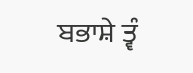ਬਭਾਸ਼ੇ ਤ੍ਵੰ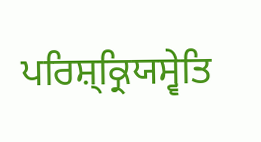ਪਰਿਸ਼੍ਕ੍ਰਿਯਸ੍ਵੇਤਿ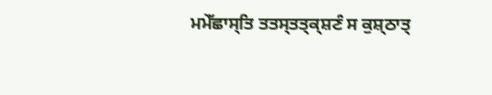ਮਮੇੱਛਾਸ੍ਤਿ ਤਤਸ੍ਤਤ੍ਕ੍ਸ਼ਣੰ ਸ ਕੁਸ਼੍ਠਾਤ੍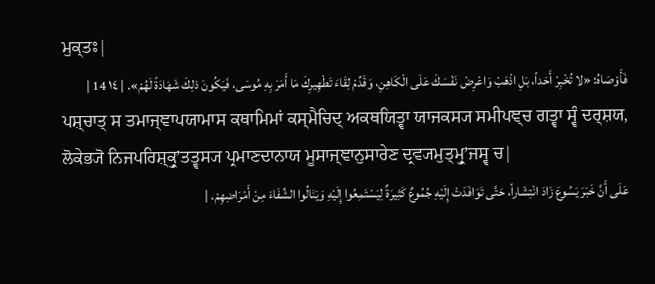ਮੁਕ੍ਤਃ|
فَأَوْصَاهُ: «لا تُخْبِرْ أَحَداً، بَلِ اذْهَبْ وَاعْرِضْ نَفْسَكَ عَلَى الْكَاهِنِ، وَقَدِّمْ لِقَاءَ تَطْهِيرِكَ مَا أَمَرَ بِهِ مُوسَى، فَيَكُونَ ذلِكَ شَهَادَةً لَهُمْ». | ١٤ 14 |
ਪਸ਼੍ਚਾਤ੍ ਸ ਤਮਾਜ੍ਞਾਪਯਾਮਾਸ ਕਥਾਮਿਮਾਂ ਕਸ੍ਮੈਚਿਦ੍ ਅਕਥਯਿਤ੍ਵਾ ਯਾਜਕਸ੍ਯ ਸਮੀਪਞ੍ਚ ਗਤ੍ਵਾ ਸ੍ਵੰ ਦਰ੍ਸ਼ਯ, ਲੋਕੇਭ੍ਯੋ ਨਿਜਪਰਿਸ਼੍ਕ੍ਰੁʼਤਤ੍ਵਸ੍ਯ ਪ੍ਰਮਾਣਦਾਨਾਯ ਮੂਸਾਜ੍ਞਾਨੁਸਾਰੇਣ ਦ੍ਰਵ੍ਯਮੁਤ੍ਮ੍ਰੁʼਜਸ੍ਵ ਚ|
عَلَى أَنَّ خَبَرَ يَسُوعَ زَادَ انْتِشَاراً، حَتَّى تَوَافَدَتْ إِلَيْهِ جُمُوعٌ كَثِيرَةٌ لِيَسْتَمِعُوا إِلَيْهِ وَيَنَالُوا الشِّفَاءَ مِنْ أَمْرَاضِهِمْ. |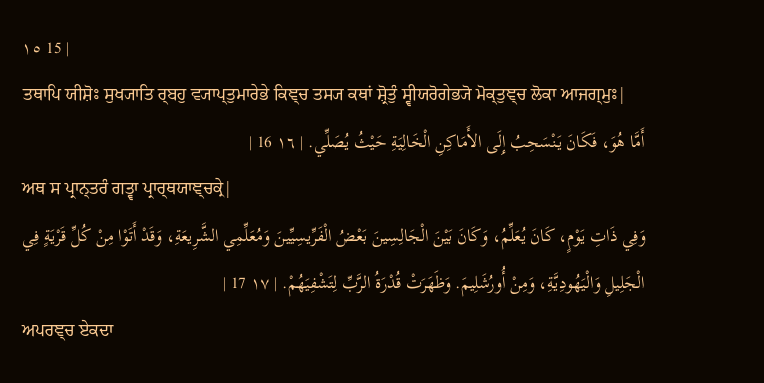١٥ 15 |
ਤਥਾਪਿ ਯੀਸ਼ੋਃ ਸੁਖ੍ਯਾਤਿ ਰ੍ਬਹੁ ਵ੍ਯਾਪ੍ਤੁਮਾਰੇਭੇ ਕਿਞ੍ਚ ਤਸ੍ਯ ਕਥਾਂ ਸ਼੍ਰੋਤੁੰ ਸ੍ਵੀਯਰੋਗੇਭ੍ਯੋ ਮੋਕ੍ਤੁਞ੍ਚ ਲੋਕਾ ਆਜਗ੍ਮੁਃ|
أَمَّا هُوَ، فَكَانَ يَنْسَحِبُ إِلَى الأَمَاكِنِ الْخَالِيَةِ حَيْثُ يُصَلِّي. | ١٦ 16 |
ਅਥ ਸ ਪ੍ਰਾਨ੍ਤਰੰ ਗਤ੍ਵਾ ਪ੍ਰਾਰ੍ਥਯਾਞ੍ਚਕ੍ਰੇ|
وَفِي ذَاتِ يَوْمٍ، كَانَ يُعَلِّمُ، وَكَانَ بَيْنَ الْجَالِسِينَ بَعْضُ الْفَرِّيسِيِّينَ وَمُعَلِّمِي الشَّرِيعَةِ، وَقَدْ أَتَوْا مِنْ كُلِّ قَرْيَةٍ فِي الْجَلِيلِ وَالْيَهُودِيَّةِ، وَمِنْ أُورُشَلِيمَ. وَظَهَرَتْ قُدْرَةُ الرَّبِّ لِتَشْفِيَهُمْ. | ١٧ 17 |
ਅਪਰਞ੍ਚ ਏਕਦਾ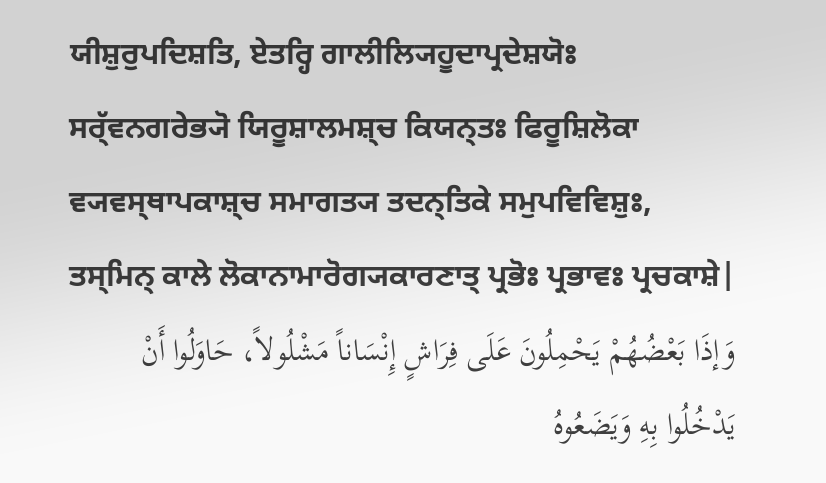ਯੀਸ਼ੁਰੁਪਦਿਸ਼ਤਿ, ਏਤਰ੍ਹਿ ਗਾਲੀਲ੍ਯਿਹੂਦਾਪ੍ਰਦੇਸ਼ਯੋਃ ਸਰ੍ੱਵਨਗਰੇਭ੍ਯੋ ਯਿਰੂਸ਼ਾਲਮਸ਼੍ਚ ਕਿਯਨ੍ਤਃ ਫਿਰੂਸ਼ਿਲੋਕਾ ਵ੍ਯਵਸ੍ਥਾਪਕਾਸ਼੍ਚ ਸਮਾਗਤ੍ਯ ਤਦਨ੍ਤਿਕੇ ਸਮੁਪਵਿਵਿਸ਼ੁਃ, ਤਸ੍ਮਿਨ੍ ਕਾਲੇ ਲੋਕਾਨਾਮਾਰੋਗ੍ਯਕਾਰਣਾਤ੍ ਪ੍ਰਭੋਃ ਪ੍ਰਭਾਵਃ ਪ੍ਰਚਕਾਸ਼ੇ|
وَإذَا بَعْضُهُمْ يَحْمِلُونَ عَلَى فِرَاشٍ إِنْسَاناً مَشْلُولاً، حَاوَلُوا أَنْ يَدْخُلُوا بِهِ وَيَضَعُوهُ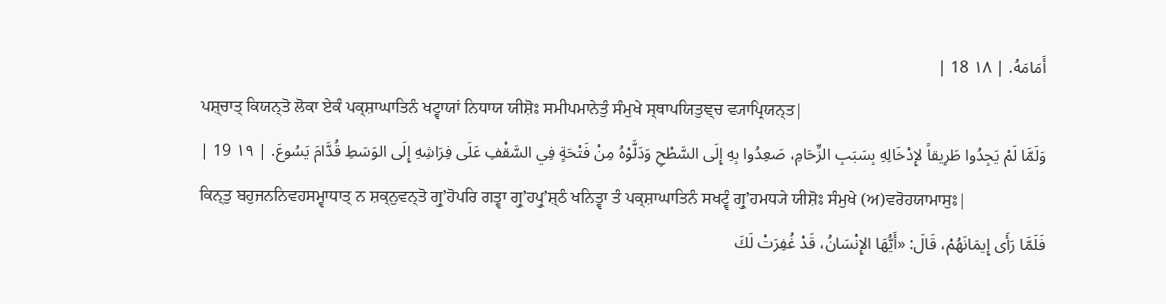أَمَامَهُ. | ١٨ 18 |
ਪਸ਼੍ਚਾਤ੍ ਕਿਯਨ੍ਤੋ ਲੋਕਾ ਏਕੰ ਪਕ੍ਸ਼ਾਘਾਤਿਨੰ ਖਟ੍ਵਾਯਾਂ ਨਿਧਾਯ ਯੀਸ਼ੋਃ ਸਮੀਪਮਾਨੇਤੁੰ ਸੰਮੁਖੇ ਸ੍ਥਾਪਯਿਤੁਞ੍ਚ ਵ੍ਯਾਪ੍ਰਿਯਨ੍ਤ|
وَلَمَّا لَمْ يَجِدُوا طَرِيقاً لإِدْخَالِهِ بِسَبَبِ الزِّحَامِ، صَعِدُوا بِهِ إِلَى السَّطْحِ وَدَلَّوْهُ مِنْ فَتْحَةٍ فِي السَّقْفِ عَلَى فِرَاشِهِ إِلَى الوَسَطِ قُدَّامَ يَسُوعَ. | ١٩ 19 |
ਕਿਨ੍ਤੁ ਬਹੁਜਨਨਿਵਹਸਮ੍ਵਾਧਾਤ੍ ਨ ਸ਼ਕ੍ਨੁਵਨ੍ਤੋ ਗ੍ਰੁʼਹੋਪਰਿ ਗਤ੍ਵਾ ਗ੍ਰੁʼਹਪ੍ਰੁʼਸ਼੍ਠੰ ਖਨਿਤ੍ਵਾ ਤੰ ਪਕ੍ਸ਼ਾਘਾਤਿਨੰ ਸਖਟ੍ਵੰ ਗ੍ਰੁʼਹਮਧ੍ਯੇ ਯੀਸ਼ੋਃ ਸੰਮੁਖੇ (ਅ)ਵਰੋਹਯਾਮਾਸੁਃ|
فَلَمَّا رَأَى إِيمَانَهُمْ، قَالَ: «أَيُّهَا الإِنْسَانُ، قَدْ غُفِرَتْ لَكَ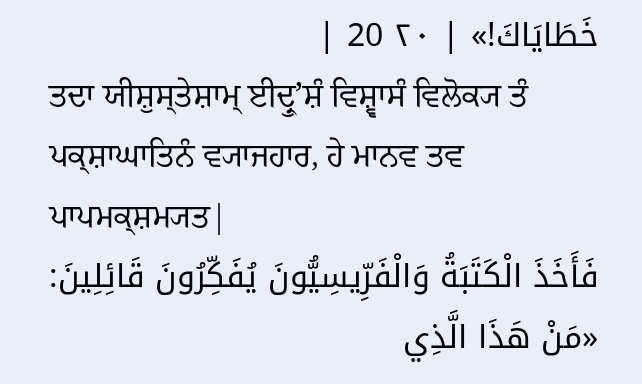خَطَايَاكَ!» | ٢٠ 20 |
ਤਦਾ ਯੀਸ਼ੁਸ੍ਤੇਸ਼ਾਮ੍ ਈਦ੍ਰੁʼਸ਼ੰ ਵਿਸ਼੍ਵਾਸੰ ਵਿਲੋਕ੍ਯ ਤੰ ਪਕ੍ਸ਼ਾਘਾਤਿਨੰ ਵ੍ਯਾਜਹਾਰ, ਹੇ ਮਾਨਵ ਤਵ ਪਾਪਮਕ੍ਸ਼ਮ੍ਯਤ|
فَأَخَذَ الْكَتَبَةُ وَالْفَرِّيسِيُّونَ يُفَكِّرُونَ قَائِلِينَ: «مَنْ هَذَا الَّذِي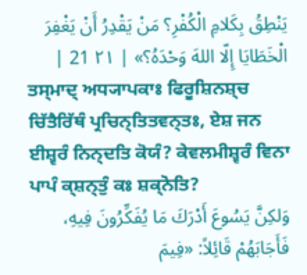يَنْطِقُ بِكَلامِ الْكُفْرِ؟ مَنْ يَقْدِرُ أَنْ يَغْفِرَ الْخَطَايَا إِلّا اللهَ وَحْدَهُ؟» | ٢١ 21 |
ਤਸ੍ਮਾਦ੍ ਅਧ੍ਯਾਪਕਾਃ ਫਿਰੂਸ਼ਿਨਸ਼੍ਚ ਚਿੱਤੈਰਿੱਥੰ ਪ੍ਰਚਿਨ੍ਤਿਤਵਨ੍ਤਃ, ਏਸ਼ ਜਨ ਈਸ਼੍ਵਰੰ ਨਿਨ੍ਦਤਿ ਕੋਯੰ? ਕੇਵਲਮੀਸ਼੍ਵਰੰ ਵਿਨਾ ਪਾਪੰ ਕ੍ਸ਼ਨ੍ਤੁੰ ਕਃ ਸ਼ਕ੍ਨੋਤਿ?
وَلكِنَّ يَسُوعَ أَدْرَكَ مَا يُفَكِّرُونَ فِيهِ، فَأَجَابَهُمْ قَائِلاً: «فِيمَ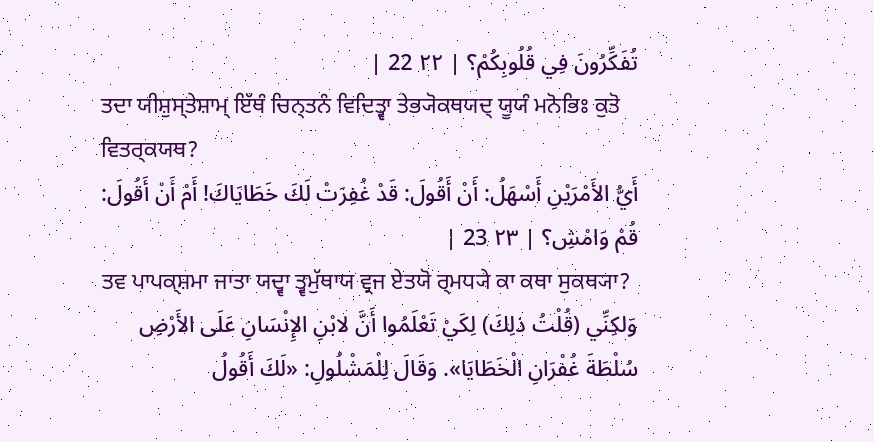تُفَكِّرُونَ فِي قُلُوبِكُمْ؟ | ٢٢ 22 |
ਤਦਾ ਯੀਸ਼ੁਸ੍ਤੇਸ਼ਾਮ੍ ਇੱਥੰ ਚਿਨ੍ਤਨੰ ਵਿਦਿਤ੍ਵਾ ਤੇਭ੍ਯੋਕਥਯਦ੍ ਯੂਯੰ ਮਨੋਭਿਃ ਕੁਤੋ ਵਿਤਰ੍ਕਯਥ?
أَيُّ الأَمْرَيْنِ أَسْهَلُ: أَنْ أَقُولَ: قَدْ غُفِرَتْ لَكَ خَطَايَاكَ! أَمْ أَنْ أَقُولَ: قُمْ وَامْشِ؟ | ٢٣ 23 |
ਤਵ ਪਾਪਕ੍ਸ਼ਮਾ ਜਾਤਾ ਯਦ੍ਵਾ ਤ੍ਵਮੁੱਥਾਯ ਵ੍ਰਜ ਏਤਯੋ ਰ੍ਮਧ੍ਯੇ ਕਾ ਕਥਾ ਸੁਕਥ੍ਯਾ?
وَلكِنِّي (قُلْتُ ذلِكَ) لِكَيْ تَعْلَمُوا أَنَّ لابْنِ الإِنْسَانِ عَلَى الأَرْضِ سُلْطَةَ غُفْرَانِ الْخَطَايَا». وَقَالَ لِلْمَشْلُولِ: «لَكَ أَقُولُ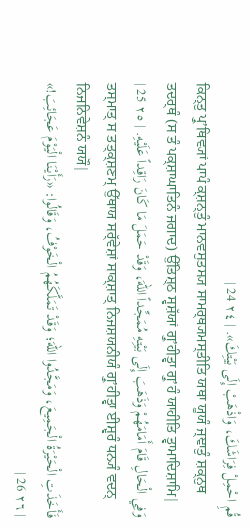قُمِ احْمِلْ فِرَاشَكَ، وَاذْهَبْ إِلَى بَيْتِكَ». | ٢٤ 24 |
ਕਿਨ੍ਤੁ ਪ੍ਰੁʼਥਿਵ੍ਯਾਂ ਪਾਪੰ ਕ੍ਸ਼ਨ੍ਤੁੰ ਮਾਨਵਸੁਤਸ੍ਯ ਸਾਮਰ੍ਥ੍ਯਮਸ੍ਤੀਤਿ ਯਥਾ ਯੂਯੰ ਜ੍ਞਾਤੁੰ ਸ਼ਕ੍ਨੁਥ ਤਦਰ੍ਥੰ (ਸ ਤੰ ਪਕ੍ਸ਼ਾਘਾਤਿਨੰ ਜਗਾਦ) ਉੱਤਿਸ਼੍ਠ ਸ੍ਵਸ਼ੱਯਾਂ ਗ੍ਰੁʼਹੀਤ੍ਵਾ ਗ੍ਰੁʼਹੰ ਯਾਹੀਤਿ ਤ੍ਵਾਮਾਦਿਸ਼ਾਮਿ|
وَفِي الْحَالِ قَامَ أَمَامَهُمْ وَذَهَبَ إِلَى بَيْتِهِ مُمَجِّداً اللهَ، وَقَدْ حَمَلَ مَا كَانَ رَاقِداً عَلَيْهِ. | ٢٥ 25 |
ਤਸ੍ਮਾਤ੍ ਸ ਤਤ੍ਕ੍ਸ਼ਣਮ੍ ਉੱਥਾਯ ਸਰ੍ੱਵੇਸ਼ਾਂ ਸਾਕ੍ਸ਼ਾਤ੍ ਨਿਜਸ਼ਯਨੀਯੰ ਗ੍ਰੁʼਹੀਤ੍ਵਾ ਈਸ਼੍ਵਰੰ ਧਨ੍ਯੰ ਵਦਨ੍ ਨਿਜਨਿਵੇਸ਼ਨੰ ਯਯੌ|
فَأَخَذَتِ الْحَيْرَةُ الْجَمِيعَ، وَمَجَّدُوا اللهَ؛ وَقَدْ تَمَلَّكَهُمُ الْخَوْفُ، وَقَالُوا: «رَأَيْنَا الْيَوْمَ عَجَائِبَ!» | ٢٦ 26 |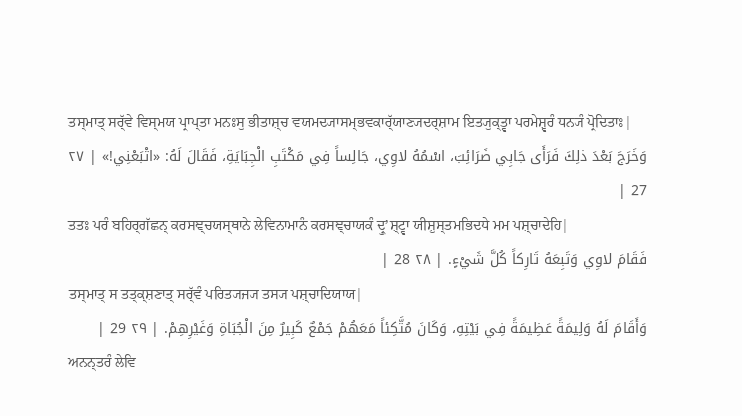ਤਸ੍ਮਾਤ੍ ਸਰ੍ੱਵੇ ਵਿਸ੍ਮਯ ਪ੍ਰਾਪ੍ਤਾ ਮਨਃਸੁ ਭੀਤਾਸ਼੍ਚ ਵਯਮਦ੍ਯਾਸਮ੍ਭਵਕਾਰ੍ੱਯਾਣ੍ਯਦਰ੍ਸ਼ਾਮ ਇਤ੍ਯੁਕ੍ਤ੍ਵਾ ਪਰਮੇਸ਼੍ਵਰੰ ਧਨ੍ਯੰ ਪ੍ਰੋਦਿਤਾਃ|
وَخَرَجَ بَعْدَ ذلِكَ فَرَأَى جَابِي ضَرَائِبَ، اسْمُهُ لاوِي، جَالِساً فِي مَكْتَبِ الْجِبَايَةِ، فَقَالَ لَهُ: «اتْبَعْنِي!» | ٢٧ 27 |
ਤਤਃ ਪਰੰ ਬਹਿਰ੍ਗੱਛਨ੍ ਕਰਸਞ੍ਚਯਸ੍ਥਾਨੇ ਲੇਵਿਨਾਮਾਨੰ ਕਰਸਞ੍ਚਾਯਕੰ ਦ੍ਰੁʼਸ਼੍ਟ੍ਵਾ ਯੀਸ਼ੁਸ੍ਤਮਭਿਦਧੇ ਮਮ ਪਸ਼੍ਚਾਦੇਹਿ|
فَقَامَ لاوِي وَتَبِعَهُ تَارِكاً كُلَّ شَيْءٍ. | ٢٨ 28 |
ਤਸ੍ਮਾਤ੍ ਸ ਤਤ੍ਕ੍ਸ਼ਣਾਤ੍ ਸਰ੍ੱਵੰ ਪਰਿਤ੍ਯਜ੍ਯ ਤਸ੍ਯ ਪਸ਼੍ਚਾਦਿਯਾਯ|
وَأَقَامَ لَهُ وَلِيمَةً عَظِيمَةً فِي بَيْتِهِ، وَكَانَ مُتَّكِئاً مَعَهُمْ جَمْعٌ كَبِيرٌ مِنَ الْجُبَاةِ وَغَيْرِهِمْ. | ٢٩ 29 |
ਅਨਨ੍ਤਰੰ ਲੇਵਿ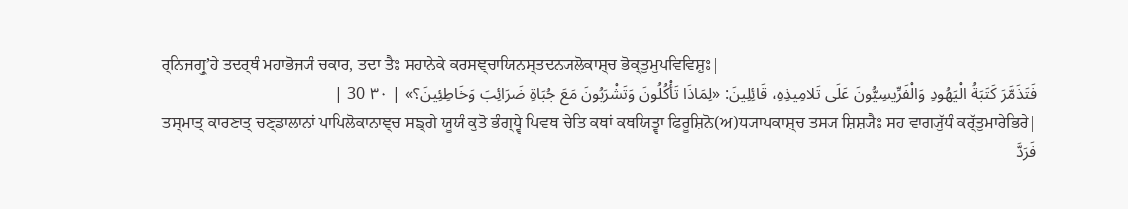ਰ੍ਨਿਜਗ੍ਰੁʼਹੇ ਤਦਰ੍ਥੰ ਮਹਾਭੋਜ੍ਯੰ ਚਕਾਰ, ਤਦਾ ਤੈਃ ਸਹਾਨੇਕੇ ਕਰਸਞ੍ਚਾਯਿਨਸ੍ਤਦਨ੍ਯਲੋਕਾਸ਼੍ਚ ਭੋਕ੍ਤੁਮੁਪਵਿਵਿਸ਼ੁਃ|
فَتَذَمَّرَ كَتَبَةُ الْيَهُودِ وَالْفَرِّيسِيُّونَ عَلَى تَلامِيذِهِ، قَائِلِينَ: «لِمَاذَا تَأْكُلُونَ وَتَشْرَبُونَ مَعَ جُبَاةِ ضَرَائِبَ وَخَاطِئِينَ؟» | ٣٠ 30 |
ਤਸ੍ਮਾਤ੍ ਕਾਰਣਾਤ੍ ਚਣ੍ਡਾਲਾਨਾਂ ਪਾਪਿਲੋਕਾਨਾਞ੍ਚ ਸਙ੍ਗੇ ਯੂਯੰ ਕੁਤੋ ਭੰਗ੍ਧ੍ਵੇ ਪਿਵਥ ਚੇਤਿ ਕਥਾਂ ਕਥਯਿਤ੍ਵਾ ਫਿਰੂਸ਼ਿਨੋ(ਅ)ਧ੍ਯਾਪਕਾਸ਼੍ਚ ਤਸ੍ਯ ਸ਼ਿਸ਼੍ਯੈਃ ਸਹ ਵਾਗ੍ਯੁੱਧੰ ਕਰ੍ੱਤੁਮਾਰੇਭਿਰੇ|
فَرَدَّ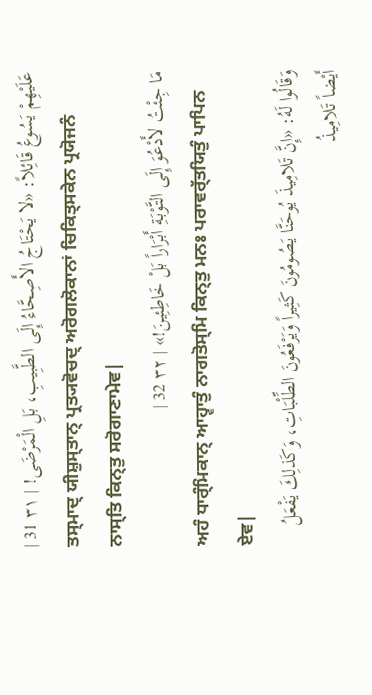عَلَيْهِمْ يَسُوعُ قَائِلاً: «لا يَحْتَاجُ الأَصِحَّاءُ إِلَى الطَّبِيبِ، بَلِ الْمَرْضَى! | ٣١ 31 |
ਤਸ੍ਮਾਦ੍ ਯੀਸ਼ੁਸ੍ਤਾਨ੍ ਪ੍ਰਤ੍ਯਵੋਚਦ੍ ਅਰੋਗਲੋਕਾਨਾਂ ਚਿਕਿਤ੍ਸਕੇਨ ਪ੍ਰਯੋਜਨੰ ਨਾਸ੍ਤਿ ਕਿਨ੍ਤੁ ਸਰੋਗਾਣਾਮੇਵ|
مَا جِئْتُ لأَدْعُوَ إِلَى التَّوْبَةِ أَبْرَاراً بَلْ خَاطِئِينَ!» | ٣٢ 32 |
ਅਹੰ ਧਾਰ੍ੰਮਿਕਾਨ੍ ਆਹ੍ਵਾਤੁੰ ਨਾਗਤੋਸ੍ਮਿ ਕਿਨ੍ਤੁ ਮਨਃ ਪਰਾਵਰ੍ੱਤਯਿਤੁੰ ਪਾਪਿਨ ਏਵ|
وَقَالُوا لَهُ: «إِنَّ تَلامِيذَ يُوحَنَّا يَصُومُونَ كَثِيراً وَيَرْفَعُونَ الطِّلْبَاتِ، وَكَذلِكَ يَفْعَلُ أَيْضاً تَلامِيذُ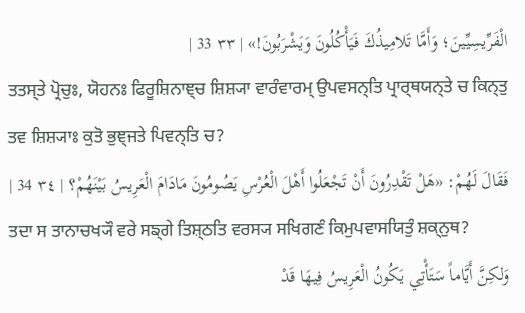الْفَرِّيسِيِّينَ؛ وَأَمَّا تَلامِيذُكَ فَيَأْكُلُونَ وَيَشْرَبُونَ!» | ٣٣ 33 |
ਤਤਸ੍ਤੇ ਪ੍ਰੋਚੁਃ, ਯੋਹਨਃ ਫਿਰੂਸ਼ਿਨਾਞ੍ਚ ਸ਼ਿਸ਼੍ਯਾ ਵਾਰੰਵਾਰਮ੍ ਉਪਵਸਨ੍ਤਿ ਪ੍ਰਾਰ੍ਥਯਨ੍ਤੇ ਚ ਕਿਨ੍ਤੁ ਤਵ ਸ਼ਿਸ਼੍ਯਾਃ ਕੁਤੋ ਭੁਞ੍ਜਤੇ ਪਿਵਨ੍ਤਿ ਚ?
فَقَالَ لَهُمْ: «هَلْ تَقْدِرُونَ أَنْ تَجْعَلُوا أَهْلَ الْعُرْسِ يَصُومُونَ مَادَامَ الْعَرِيسُ بَيْنَهُمْ؟ | ٣٤ 34 |
ਤਦਾ ਸ ਤਾਨਾਚਖ੍ਯੌ ਵਰੇ ਸਙ੍ਗੇ ਤਿਸ਼੍ਠਤਿ ਵਰਸ੍ਯ ਸਖਿਗਣੰ ਕਿਮੁਪਵਾਸਯਿਤੁੰ ਸ਼ਕ੍ਨੁਥ?
وَلكِنَّ أَيَّاماً سَتَأْتِي يَكُونُ الْعَرِيسُ فِيهَا قَدْ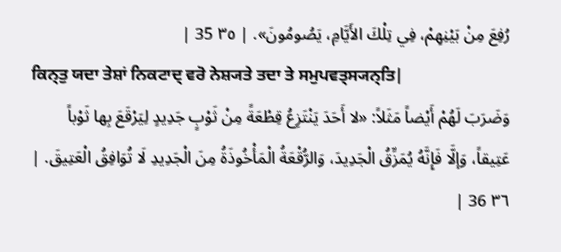رُفِعَ مِنْ بَيْنِهِمْ، فِي تِلْكَ الأَيَّامِ، يَصُومُونَ». | ٣٥ 35 |
ਕਿਨ੍ਤੁ ਯਦਾ ਤੇਸ਼ਾਂ ਨਿਕਟਾਦ੍ ਵਰੋ ਨੇਸ਼੍ਯਤੇ ਤਦਾ ਤੇ ਸਮੁਪਵਤ੍ਸ੍ਯਨ੍ਤਿ|
وَضَرَبَ لَهُمْ أَيْضاً مَثَلاً: «لا أَحَدَ يَنْتَزِعُ قِطْعَةً مِنْ ثَوْبٍ جَدِيدٍ لِيَرْقَعَ بِها ثَوْباً عَتِيقاً، وَإلَّا فَإِنَّهُ يُمَزِّقُ الْجَدِيدَ، وَالرُّقْعَةُ الْمَأْخُوذَةُ مِنَ الْجَدِيدِ لَا تُوَافِقُ الْعَتِيقَ. | ٣٦ 36 |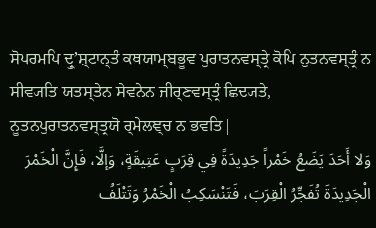ਸੋਪਰਮਪਿ ਦ੍ਰੁʼਸ਼੍ਟਾਨ੍ਤੰ ਕਥਯਾਮ੍ਬਭੂਵ ਪੁਰਾਤਨਵਸ੍ਤ੍ਰੇ ਕੋਪਿ ਨੁਤਨਵਸ੍ਤ੍ਰੰ ਨ ਸੀਵ੍ਯਤਿ ਯਤਸ੍ਤੇਨ ਸੇਵਨੇਨ ਜੀਰ੍ਣਵਸ੍ਤ੍ਰੰ ਛਿਦ੍ਯਤੇ, ਨੂਤਨਪੁਰਾਤਨਵਸ੍ਤ੍ਰਯੋ ਰ੍ਮੇਲਞ੍ਚ ਨ ਭਵਤਿ|
وَلا أَحَدَ يَضَعُ خَمْراً جَدِيدَةً فِي قِرَبٍ عَتِيقَةٍ، وَإلَّا، فَإِنَّ الْخَمْرَ الْجَدِيدَةَ تُفَجِّرُ الْقِرَبَ، فَتَنْسَكِبُ الْخَمْرُ وَتَتْلَفُ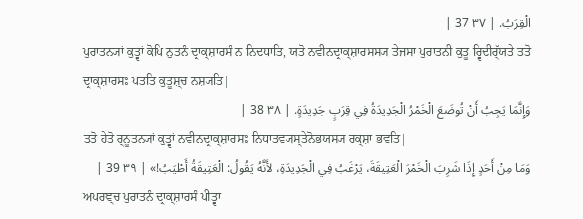الْقِرَبُ. | ٣٧ 37 |
ਪੁਰਾਤਨ੍ਯਾਂ ਕੁਤ੍ਵਾਂ ਕੋਪਿ ਨੁਤਨੰ ਦ੍ਰਾਕ੍ਸ਼ਾਰਸੰ ਨ ਨਿਦਧਾਤਿ, ਯਤੋ ਨਵੀਨਦ੍ਰਾਕ੍ਸ਼ਾਰਸਸ੍ਯ ਤੇਜਸਾ ਪੁਰਾਤਨੀ ਕੁਤੂ ਰ੍ਵਿਦੀਰ੍ੱਯਤੇ ਤਤੋ ਦ੍ਰਾਕ੍ਸ਼ਾਰਸਃ ਪਤਤਿ ਕੁਤੂਸ਼੍ਚ ਨਸ਼੍ਯਤਿ|
وَإِنَّمَا يَجِبُ أَنْ تُوضَعَ الْخَمْرُ الْجَدِيدَةُ فِي قِرَبٍ جَدِيدَةٍ. | ٣٨ 38 |
ਤਤੋ ਹੇਤੋ ਰ੍ਨੂਤਨ੍ਯਾਂ ਕੁਤ੍ਵਾਂ ਨਵੀਨਦ੍ਰਾਕ੍ਸ਼ਾਰਸਃ ਨਿਧਾਤਵ੍ਯਸ੍ਤੇਨੋਭਯਸ੍ਯ ਰਕ੍ਸ਼ਾ ਭਵਤਿ|
وَمَا مِنْ أَحَدٍ إِذَا شَرِبَ الْخَمْرَ الْعَتِيقَةَ، يَرْغَبُ فِي الْجَدِيدَةِ، لأَنَّهُ يَقُولُ: الْعَتِيقَةُ أَطْيَبُ!» | ٣٩ 39 |
ਅਪਰਞ੍ਚ ਪੁਰਾਤਨੰ ਦ੍ਰਾਕ੍ਸ਼ਾਰਸੰ ਪੀਤ੍ਵਾ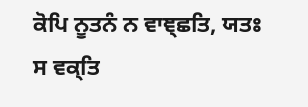ਕੋਪਿ ਨੂਤਨੰ ਨ ਵਾਞ੍ਛਤਿ, ਯਤਃ ਸ ਵਕ੍ਤਿ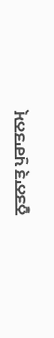ਨੂਤਨਾਤ੍ ਪੁਰਾਤਨਮ੍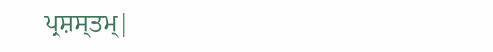ਪ੍ਰਸ਼ਸ੍ਤਮ੍|